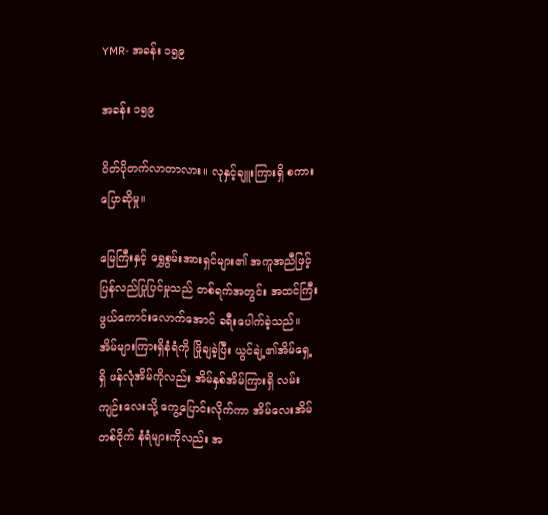YMR- အခန်း ၁၅၉

အခန်း ၁၅၉

ဝိတ်ပိုတက်လာတာလား။ လုနှင့်ချူးကြားရှိ စကားပြောဆိုမှု။

မြေကြီးနှင့် ရွှေစွမ်းအားရှင်များ၏ အကူအညီဖြင့် ပြန်လည်ပြုပြင်မှုသည် တစ်ရက်အတွင်း အထင်ကြီးဖွယ်ကောင်းလောက်အောင် ခရီးပေါက်ခဲ့သည်။ အိမ်များကြားရှိနံရံကို ဖြိုချခဲ့ပြီး ယွင်ချဲ့၏အိမ်ရှေ့ရှိ ဖန်လုံအိမ်ကိုလည်း အိမ်နှစ်အိမ်ကြားရှိ လမ်းကျဉ်းလေးသို့ ကွေ့ပြောင်းလိုက်ကာ အိမ်လေးအိမ်တစ်ဝိုက် နံရံများကိုလည်း အ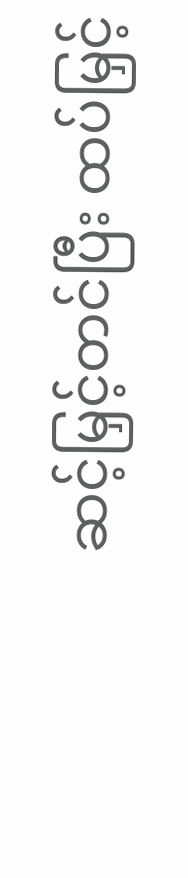ဆင့်မြှင့်တင်ပြီး ထပ်မြှင့်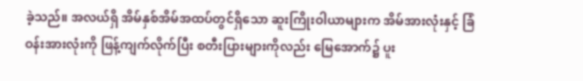ခဲ့သည်။ အလယ်ရှိ အိမ်နှစ်အိမ်အထပ်တွင်ရှိသော ဆူးကြိုးဝါယာများက အိမ်အားလုံးနှင့် ခြံဝန်းအားလုံးကို ဖြန့်ကျက်လိုက်ပြီး စတီးပြားများကိုလည်း မြေအောက်၌ ပူး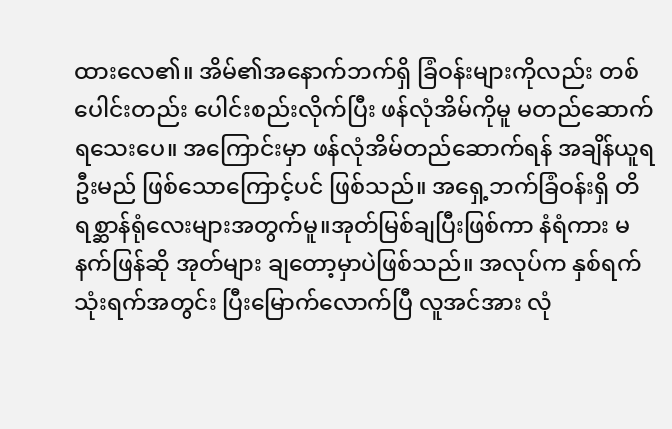ထားလေ၏။ အိမ်၏အနောက်ဘက်ရှိ ခြံဝန်းများကိုလည်း တစ်ပေါင်းတည်း ပေါင်းစည်းလိုက်ပြီး ဖန်လုံအိမ်ကိုမူ မတည်ဆောက်ရသေးပေ။ အကြောင်းမှာ ဖန်လုံအိမ်တည်ဆောက်ရန် အချိန်ယူရဦးမည် ဖြစ်သောကြောင့်ပင် ဖြစ်သည်။ အရှေ့ဘက်ခြံဝန်းရှိ တိရစ္ဆာန်ရုံလေးများအတွက်မူ။အုတ်မြစ်ချပြီးဖြစ်ကာ နံရံကား မနက်ဖြန်ဆို အုတ်များ ချတော့မှာပဲဖြစ်သည်။ အလုပ်က နှစ်ရက် သုံးရက်အတွင်း ပြီးမြောက်လောက်ပြီ လူအင်အား လုံ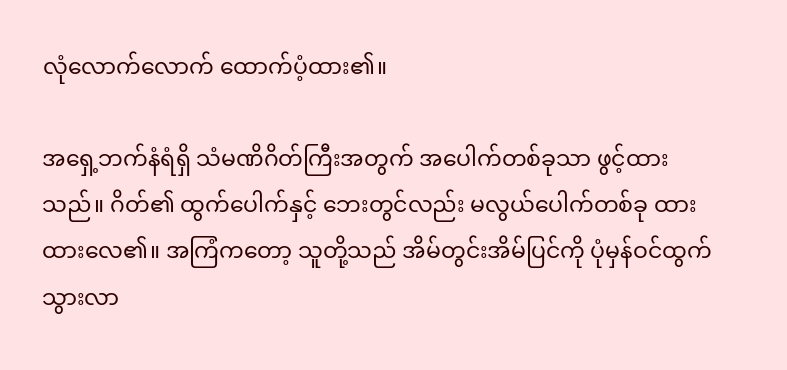လုံလောက်လောက် ထောက်ပံ့ထား၏။

အရှေ့ဘက်နံရံရှိ သံမဏိဂိတ်ကြီးအတွက် အပေါက်တစ်ခုသာ ဖွင့်ထားသည်။ ဂိတ်၏ ထွက်ပေါက်နှင့် ဘေးတွင်လည်း မလွယ်ပေါက်တစ်ခု ထားထားလေ၏။ အကြံကတော့ သူတို့သည် အိမ်တွင်းအိမ်ပြင်ကို ပုံမှန်ဝင်ထွက်သွားလာ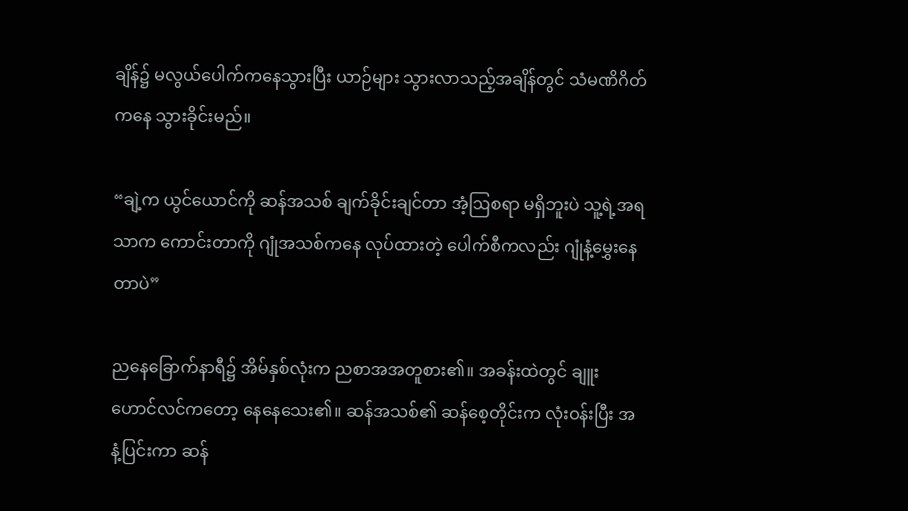ချိန်၌ မလွယ်ပေါက်ကနေသွားပြီး ယာဉ်များ သွားလာသည့်အချိန်တွင် သံမဏိဂိတ်ကနေ သွားခိုင်းမည်။

“ချဲ့က ယွင်ယောင်ကို ဆန်အသစ် ချက်ခိုင်းချင်တာ အံ့ဩစရာ မရှိဘူးပဲ သူ့ရဲ့အရသာက ကောင်းတာကို ဂျုံအသစ်ကနေ လုပ်ထားတဲ့ ပေါက်စီကလည်း ဂျုံနံ့မွှေးနေတာပဲ”

ညနေခြောက်နာရီ၌ အိမ်နှစ်လုံးက ညစာအအတူစား၏။ အခန်းထဲတွင် ချူးဟောင်လင်ကတော့ နေနေသေး၏။ ဆန်အသစ်၏ ဆန်စေ့တိုင်းက လုံးဝန်းပြီး အနံ့‌ပြင်းကာ ဆန်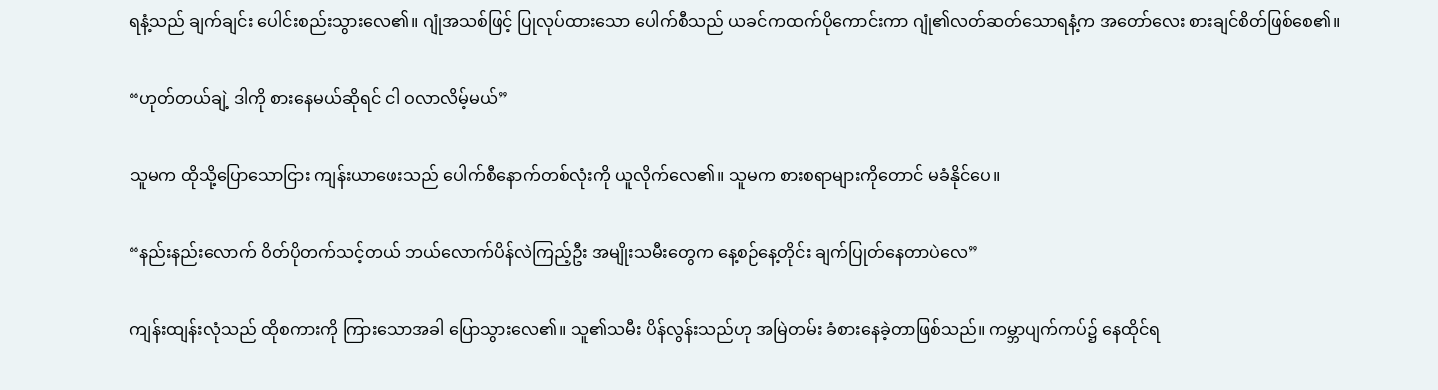ရနံ့သည် ချက်ချင်း ပေါင်းစည်းသွားလေ၏။ ဂျုံအသစ်ဖြင့် ပြုလုပ်ထားသော ပေါက်စီသည် ယခင်ကထက်ပိုကောင်းကာ ဂျုံ၏လတ်ဆတ်သောရနံ့က အတော်လေး စားချင်စိတ်ဖြစ်စေ၏။

“ဟုတ်တယ်ချဲ့ ဒါကို စားနေမယ်ဆိုရင် ငါ ဝလာလိမ့်မယ်”

သူမက ထိုသို့ပြောသောငြား ကျန်းယာဖေးသည် ပေါက်စီနောက်တစ်လုံးကို ယူလိုက်လေ၏။ သူမက စားစရာများကိုတောင် မခံနိုင်ပေ။

“နည်းနည်းလောက် ဝိတ်ပိုတက်သင့်တယ် ဘယ်လောက်ပိန်လဲကြည့်ဦး အမျိုးသမီးတွေက နေ့စဉ်နေ့တိုင်း ချက်ပြုတ်နေတာပဲလေ”

ကျန်းထျန်းလုံသည် ထိုစကားကို ကြားသောအခါ ပြောသွားလေ၏။ သူ၏သမီး ပိန်လွန်းသည်ဟု အမြဲတမ်း ခံစားနေခဲ့တာဖြစ်သည်။ ကမ္ဘာပျက်ကပ်၌ နေထိုင်ရ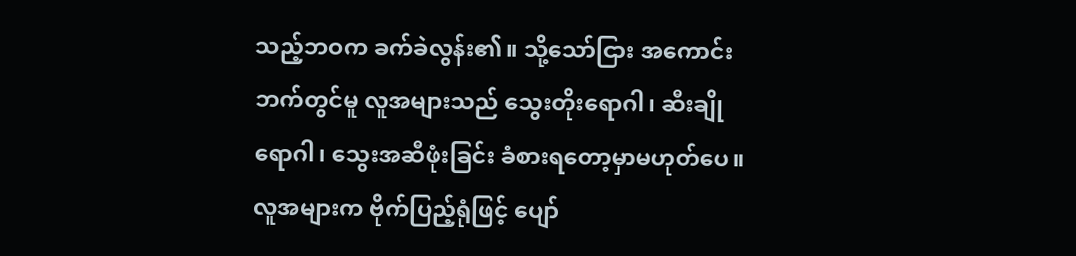သည့်ဘဝက ခက်ခဲလွန်း၏။ သို့သော်ငြား အကောင်းဘက်တွင်မူ လူအများသည် သွေးတိုးရောဂါ၊ ဆီးချိုရောဂါ၊ သွေးအဆီဖုံးခြင်း ခံစားရတော့မှာမဟုတ်ပေ။ လူအများက ဗိုက်ပြည့်ရုံဖြင့် ပျော်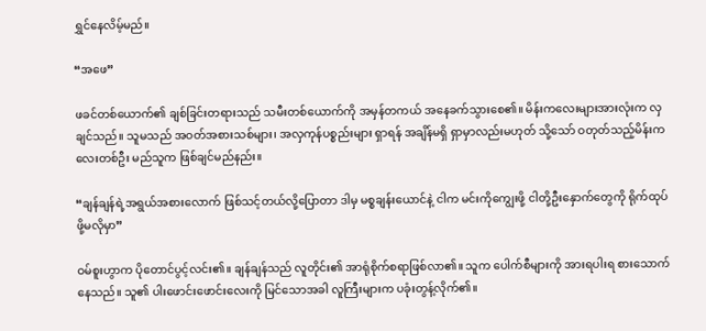ရွှင်နေလိမ့်မည်။

“အဖေ”

ဖခင်တစ်ယောက်၏ ချစ်ခြင်းတရားသည် သမီးတစ်ယောက်ကို အမှန်တကယ် အနေခက်သွားစေ၏။ မိန်းကလေးများအားလုံးက လှချင်သည်။ သူမသည် အဝတ်အစားသစ်များ၊ အလှကုန်ပစ္စည်းများ ရှာရန် အချိန်မရှိ ရှာမှာလည်းမဟုတ် သို့သော် ဝတုတ်သည့်မိန်းကလေးတစ်ဦး မည်သူက ဖြစ်ချင်မည်နည်း။

“ချန်ချန်ရဲ့အရွယ်အစားလောက် ဖြစ်သင့်တယ်လို့ပြောတာ ဒါမှ မစ္စချန်းယောင်နဲ့ ငါက မင်းကိုကျွေးဖို့ ငါတို့ဦးနှောက်တွေကို ရိုက်ထုပ်ဖို့မလိုမှာ”

ဝမ်စူးဟွာက ပိုတောင်ပွင့်လင်း၏။ ချန်ချန်သည် လူတိုင်း၏ အာရုံစိုက်စရာဖြစ်လာ၏။ သူက ပေါက်စီများကို အားရပါးရ စားသောက်နေသည်။ သူ၏ ပါးဖောင်းဖောင်းလေးကို မြင်သောအခါ လူကြီးများက ပခုံးတွန့်လိုက်၏။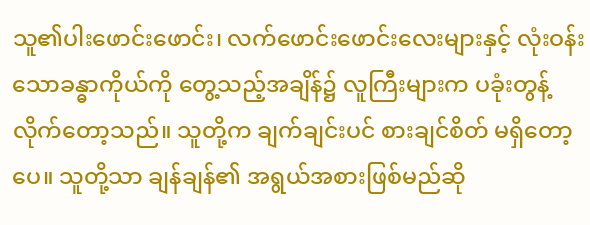သူ၏ပါးဖောင်းဖောင်း၊ လက်ဖောင်းဖောင်းလေးများနှင့် လုံးဝန်းသောခန္ဓာကိုယ်ကို တွေ့သည့်အချိန်၌ လူကြီးများက ပခုံးတွန့်လိုက်တော့သည်။ သူတို့က ချက်ချင်းပင် စားချင်စိတ် မရှိတော့ပေ။ သူတို့သာ ချန်ချန်၏ အရွယ်အစားဖြစ်မည်ဆို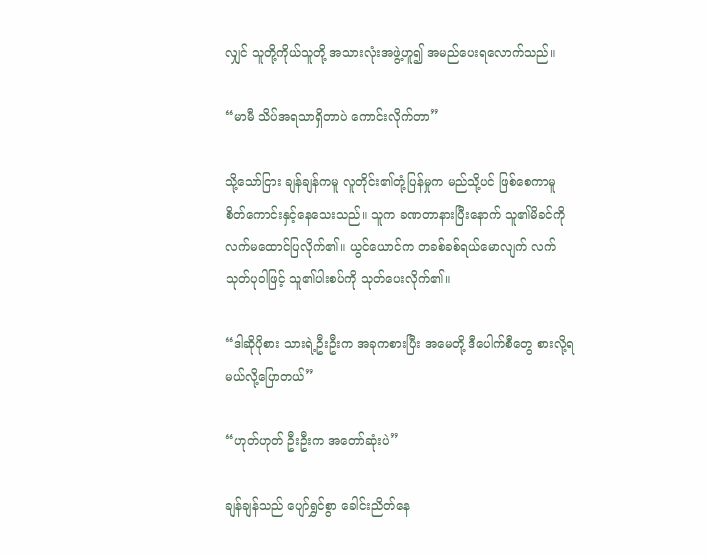လျှင် သူတို့ကိုယ်သူတို့ အသားလုံးအဖွဲ့ဟူ၍ အမည်ပေးရလောက်သည်။

“မာမီ သိပ်အရသာရှိတာပဲ ကောင်းလိုက်တာ”

သို့သော်ငြား ချန်ချန်ကမူ လူတိုင်း၏တုံ့ပြန်မှုက မည်သို့ပင် ဖြစ်စေကာမူ စိတ်ကောင်းနှင့်နေသေးသည်။ သူက ခဏတာနားပြီးနောက် သူ၏မိခင်ကို လက်မထောင်ပြလိုက်၏။ ယွင်ယောင်က တခစ်ခစ်ရယ်မောလျက် လက်သုတ်ပုဝါဖြင့် သူ၏ပါးစပ်ကို သုတ်ပေးလိုက်၏။

“ဒါဆိုပိုစား သားရဲ့ဦးဦးက အခုကစားပြီး အမေတို့ ဒီပေါက်စီတွေ စားလို့ရမယ်လို့ပြောတယ်”

“ဟုတ်ဟုတ် ဦးဦးက အတော်ဆုံးပဲ”

ချန်ချန်သည် ပျော်ရွှင်စွာ ခေါင်းညိတ်နေ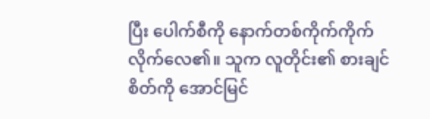ပြီး ပေါက်စီကို နောက်တစ်ကိုက်ကိုက်လိုက်လေ၏။ သူက လူတိုင်း၏ စားချင်စိတ်ကို အောင်မြင်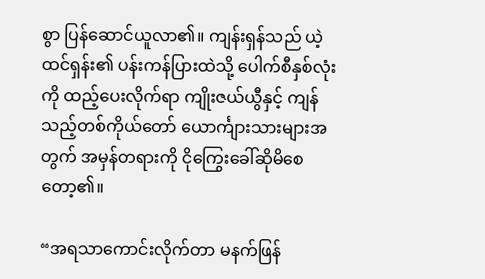စွာ ပြန်ဆောင်ယူလာ၏။ ကျန်းရှန်သည် ယဲ့ထင်ရှန်း၏ ပန်းကန်ပြားထဲသို့ ပေါက်စီနှစ်လုံးကို ထည့်ပေးလိုက်ရာ ကျိုးဇယ်ယွီနှင့် ကျန်သည့်တစ်ကိုယ်တော် ယောင်္ကျားသားများအတွက် အမှန်တရားကို ငိုကြွေးခေါ်‌ဆိုမိစေတော့၏။

“အရသာကောင်းလိုက်တာ မနက်ဖြန်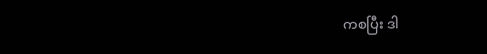ကစပြီး ဒါ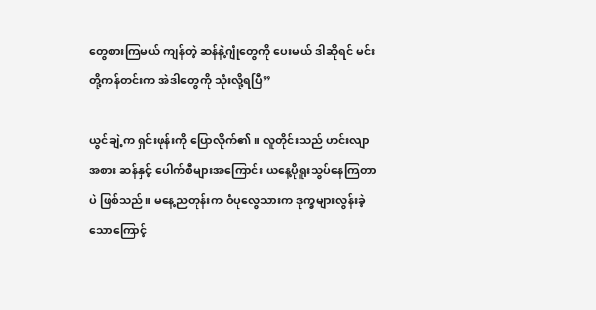တွေစားကြမယ် ကျန်တဲ့ ဆန်နဲ့ဂျုံတွေကို ပေးမယ် ဒါဆိုရင် မင်းတို့ကန်တင်းက အဲဒါတွေကို သုံးလို့ရပြီ”

ယွင်ချဲ့က ရှင်းဖုန်းကို ပြောလိုက်၏။ လူတိုင်းသည် ဟင်းလျာအစား ဆန်နှင့် ပေါက်စီများအကြောင်း ယနေ့ပိုရူးသွပ်နေကြတာပဲ ဖြစ်သည်။ မနေ့ညတုန်းက ဝံပုလွေသားက ဒုက္ခများလွန်းခဲ့သောကြောင့်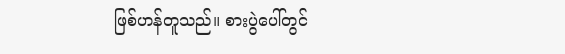ဖြစ်ဟန်တူသည်။ စားပွဲပေါ်တွင်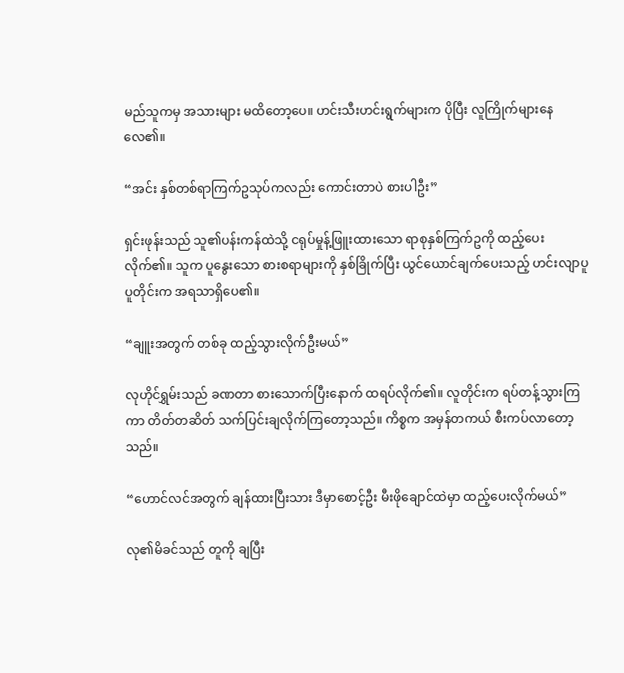မည်သူကမှ အသားများ မထိတော့ပေ။ ဟင်းသီးဟင်းရွက်များက ပိုပြီး လူကြိုက်များနေလေ၏။

“အင်း နှစ်တစ်ရာကြက်ဥသုပ်ကလည်း ကောင်းတာ‌ပဲ စားပါဦး”

ရှင်းဖုန်းသည် သူ၏ပန်းကန်ထဲသို့ ငရုပ်မှုန့်ဖြူးထားသော ရာစုနှစ်ကြက်ဥကို ထည့်ပေးလိုက်၏။ သူက ပူ‌နွေးသော စားစရာများကို နှစ်ခြိုက်ပြီး ယွင်ယောင်ချက်ပေးသည့် ဟင်းလျာပူပူတိုင်းက အရသာရှိပေ၏။

“ချူးအတွက် တစ်ခု ထည့်သွားလိုက်ဦးမယ်”

လုဟိုင်ရွှမ်းသည် ခဏတာ စားသောက်ပြီးနောက် ထရပ်လိုက်၏။ လူတိုင်းက ရပ်တန့်သွားကြကာ တိတ်တဆိတ် သက်ပြင်းချလိုက်ကြတော့သည်။ ကိစ္စက အမှန်တကယ် စီးကပ်လာတော့သည်။

“ဟောင်လင်အတွက် ချန်ထားပြီးသား ဒီမှာစောင့်ဦး မီးဖိုချောင်ထဲမှာ ထည့်ပေးလိုက်မယ်”

လု၏မိခင်သည် တူကို ချပြီး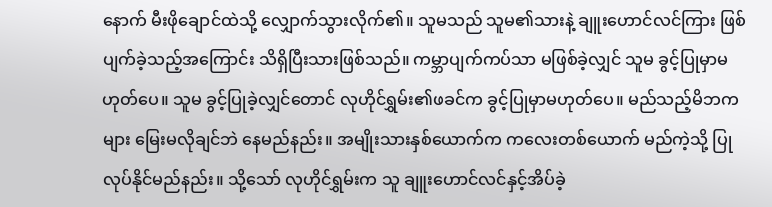နောက် မီးဖိုချောင်ထဲသို့ လျှောက်သွားလိုက်၏။ သူမသည် သူမ၏သားနဲ့ ချူးဟောင်လင်ကြား ဖြစ်ပျက်ခဲ့သည့်အကြောင်း သိရှိပြီးသားဖြစ်သည်။ ကမ္ဘာပျက်ကပ်သာ မဖြစ်ခဲ့လျှင် သူမ ခွင့်ပြုမှာမဟုတ်ပေ။ သူမ ခွင့်ပြုခဲ့လျှင်တောင် လုဟိုင်ရွှမ်း၏ဖခင်က ခွင့်ပြုမှာမဟုတ်ပေ။ မည်သည့်မိဘကများ မြေးမလိုချင်ဘဲ နေမည်နည်း။ အမျိုးသားနှစ်ယောက်က ကလေးတစ်ယောက် မည်ကဲ့သို့ ပြုလုပ်နိုင်မည်နည်း။ သို့သော် လုဟိုင်ရွှမ်းက သူ ချူးဟောင်လင်နှင့်အိပ်ခဲ့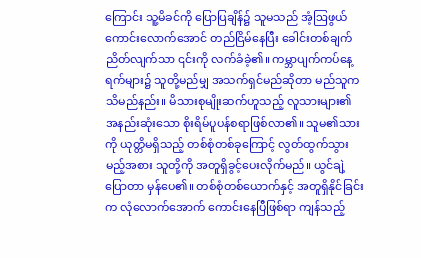ကြောင်း သူ့မိခင်ကို ပြောပြချိန်၌ သူမသည် အံ့ဩဖွယ်ကောင်းလောက်အောင် တည်ငြိမ်နေပြီး ခေါင်းတစ်ချက်ညိတ်လျက်သာ ၎င်းကို လက်ခံခဲ့၏။ ကမ္ဘာပျက်ကပ်နေ့ရက်များ၌ သူတို့မည်မျှ အသက်ရှင်မည်ဆိုတာ မည်သူက သိမည်နည်း။ မိသားစုမျိုးဆက်ဟူသည့် လူသားများ၏ အနည်းဆုံးသော စိုးရိမ်ပူပန်စရာဖြစ်လာ၏။ သူမ၏သားကို ယုတ္တိမရှိသည့် တစ်စုံတစ်ခုကြောင့် လွတ်ထွက်သွားမည့်အစား သူတို့ကို အတူရှိခွင့်ပေးလိုက်မည်။ ယွင်ချဲ့ပြောတာ မှန်ပေ၏။ တစ်စုံတစ်ယောက်နှင့် အတူရှိနိုင်ခြင်းက လုံလောက်အောက် ကောင်းနေပြီဖြစ်ရာ ကျန်သည့်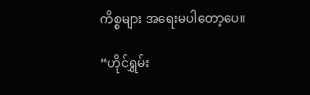ကိစ္စများ အရေးမပါတော့ပေ။

“ဟိုင်ရွှမ်း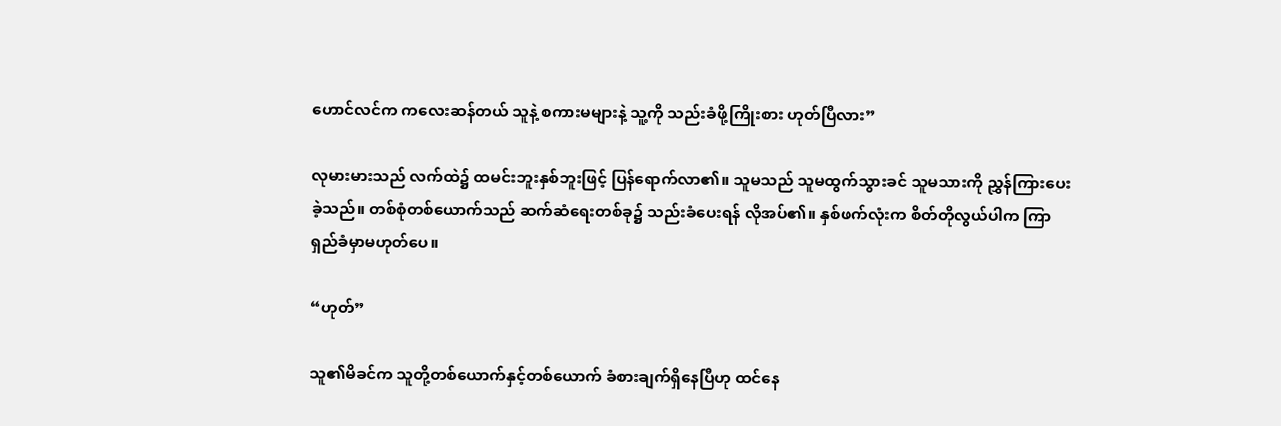ဟောင်လင်က ကလေးဆန်တယ် သူနဲ့ စကားမများနဲ့ သူ့ကို သည်းခံဖို့ကြိုးစား ဟုတ်ပြီလား”

လုမားမားသည် လက်ထဲ၌ ထမင်းဘူးနှစ်ဘူးဖြင့် ပြန်ရောက်လာ၏။ သူမသည် သူမထွက်သွားခင် သူမသားကို ညွှန်ကြားပေးခဲ့သည်။ တစ်စုံတစ်ယောက်သည် ဆက်ဆံရေးတစ်ခု၌ သည်းခံပေးရန် လိုအပ်၏။ နှစ်ဖက်လုံးက စိတ်တိုလွယ်ပါက ကြာရှည်ခံမှာမဟုတ်ပေ။

“ဟုတ်”

သူ၏မိခင်က သူတို့တစ်ယောက်နှင့်တစ်ယောက် ခံစားချက်ရှိနေပြီဟု ထင်နေ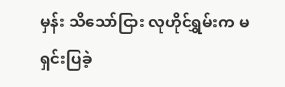မှန်း သိသော်ငြား လုဟိုင်ရွှမ်းက မရှင်းပြခဲ့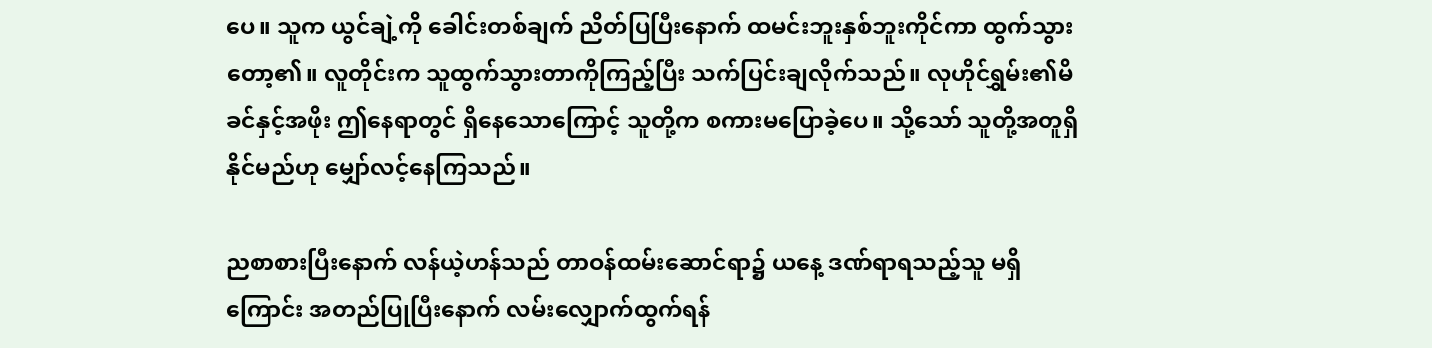ပေ။ သူက ယွင်ချဲ့ကို ခေါင်းတစ်ချက် ညိတ်ပြပြီးနောက် ထမင်းဘူးနှစ်ဘူးကိုင်ကာ ထွက်သွားတော့၏။ လူတိုင်းက သူထွက်သွားတာကိုကြည့်ပြီး သက်ပြင်းချလိုက်သည်။ လုဟိုင်ရွှမ်း၏မိခင်နှင့်အဖိုး ဤနေရာတွင် ရှိနေသောကြောင့် သူတို့က စကားမပြောခဲ့ပေ။ သို့သော် သူတို့အတူရှိနိုင်မည်ဟု မျှော်လင့်နေကြသည်။

ညစာစားပြီးနောက် လန်ယဲ့ဟန်သည် တာဝန်ထမ်းဆောင်ရာ၌ ယနေ့ ဒဏ်ရာရသည့်သူ မရှိကြောင်း အတည်ပြုပြီးနောက် လမ်းလျှောက်ထွက်ရန်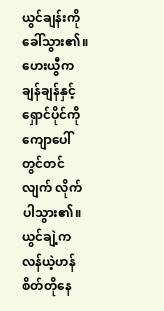ယွင်ချန်းကို ခေါ်သွား၏။ ဟေးယွီက ချန်ချန်နှင့်ရှောင်ပိုင်ကို ကျောပေါ်တွင်တင်လျက် လိုက်ပါသွား၏။ ယွင်ချဲ့က လန်ယဲ့ဟန် စိတ်တိုနေ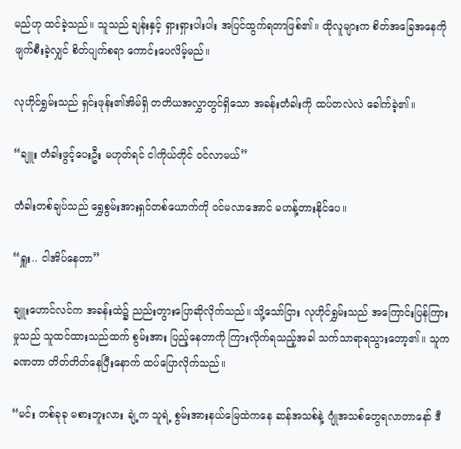မည်ဟု ထင်ခဲ့သည်။ သူသည် ချန်းနှင့် ရှားရှားပါးပါး အပြင်ထွက်ရတာဖြစ်၏။ ထိုလူများက စိတ်အခြေအနေကို ဖျက်စီးခဲ့လျှင် စိတ်ပျက်စရာ ကောင်းပေလိမ့်မည်။

လုဟိုင်ရွှမ်းသည် ရှင်းဖုန်း၏အိမ်ရှိ တတိယအလွှာတွင်ရှိသော အခန်းတံခါးကို ထပ်တလဲလဲ ခေါက်ခဲ့၏။

“ချူး တံခါးဖွင့်ပေးဦး မဟုတ်ရင် ငါကိုယ်တိုင် ဝင်လာမယ်”

တံခါးတစ်ချပ်သည် ရွှေစွမ်းအားရှင်တစ်ယောက်ကို ဝင်မလာအောင် မဟန့်တားနိုင်ပေ။

“ရှူး.. ငါအိပ်နေတာ”

ချူးဟောင်လင်က အခန်းထဲ၌ ညည်းတွားပြောဆိုလိုက်သည်။ သို့သော်ငြား လုဟိုင်ရွှမ်းသည် အကြောင်းပြန်ကြားမှုသည် သူထင်ထားသည်ထက် စွမ်းအား ပြည့်နေတာကို ကြားလိုက်ရသည့်အခါ သက်သာရာရသွားတော့၏။ သူက ခဏတာ တိတ်တိတ်‌နေပြီးနောက် ထပ်ပြောလိုက်သည်။

“မင်း တစ်ခုခု မစားဘူးလား ချဲ့က သူရဲ့ စွမ်းအား‌နယ်မြေထဲကနေ ဆန်အသစ်နဲ့ ဂျုံအသစ်တွေရလာတာနော် ဒီ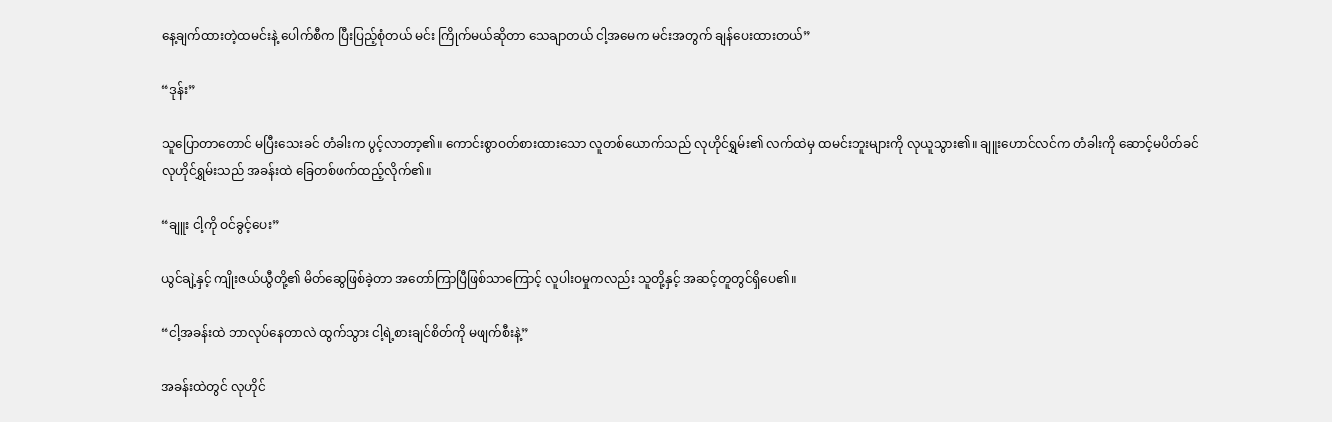နေ့ချက်ထားတဲ့ထမင်းနဲ့ ပေါက်စီက ပြီးပြည့်စုံတယ် မင်း ကြိုက်မယ်ဆိုတာ သေချာတယ် ငါ့အမေက မင်းအတွက် ချန်‌ပေးထားတယ်”

“ဒုန်း”

သူ‌ပြောတာတောင် မပြီးသေးခင် တံခါးက ပွင့်လာတာ့၏။ ကောင်းစွာဝတ်စားထားသော လူတစ်ယောက်သည် လုဟိုင်ရွှမ်း၏ လက်ထဲမှ ထမင်းဘူးများကို လုယူသွား၏။ ချူးဟောင်လင်က တံခါးကို ဆောင့်မပိတ်ခင် လုဟိုင်ရွှမ်းသည် အခန်းထဲ ခြေတစ်ဖက်ထည့်လိုက်၏။

“ချူး ငါ့ကို ဝင်ခွင့်ပေး”

ယွင်ချဲ့နှင့် ကျိုးဇယ်ယွီတို့၏ မိတ်ဆွေဖြစ်ခဲ့တာ အတော်ကြာပြီဖြစ်သာကြောင့် လူပါးဝမှုကလည်း သူတို့နှင့် အဆင့်တူတွင်ရှိပေ၏။

“ငါ့အခန်းထဲ ဘာလုပ်နေတာလဲ ထွက်သွား ငါ့ရဲ့စားချင်စိတ်ကို မဖျက်စီးနဲ့”

အခန်းထဲတွင် လုဟိုင်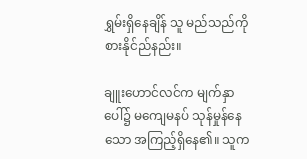ရွှမ်းရှိနေချိန် သူ မည်သည်ကို စားနိုင်ည်နည်း။

ချူးဟောင်လင်က မျက်နှာပေါ်၌ မကျေမနပ် သုန်မှုန်နေသော အကြည့်ရှိနေ၏။ သူက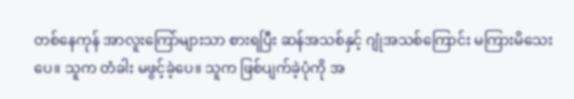တစ်နေကုန် အာလူးကြော်များသာ စားရပြီး ဆန်အသစ်နှင့် ဂျုံအသစ်ကြောင်း မကြားမိသေးပေ။ သူက တံခါး မဖွင့်ခဲ့ပေ။ သူက ဖြစ်ပျက်ခဲ့ပုံကို အ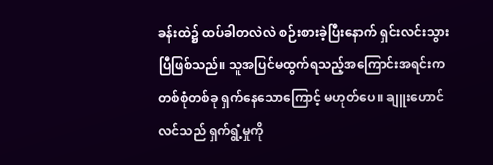ခန်းထဲ၌ ထပ်ခါတလဲလဲ စဉ်းစားခဲ့ပြီးနောက် ရှင်းလင်းသွားပြီဖြစ်သည်။ သူအပြင်မထွက်ရသည့်အကြောင်းအရင်းက တစ်စုံတစ်ခု ရှက်နေသောကြောင့် မဟုတ်ပေ။ ချူးဟောင်လင်သည် ရှက်ရွံ့မှုကို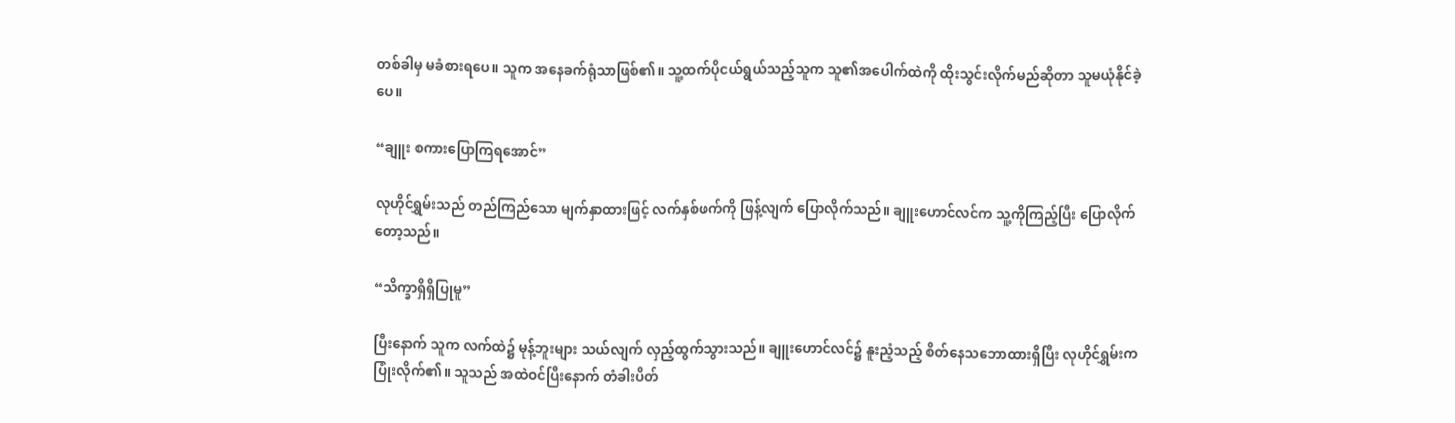တစ်ခါမှ မခံစားရပေ။ သူက အနေခက်ရုံသာဖြစ်၏။ သူ့ထက်ပိုငယ်ရွယ်သည့်သူက သူ၏အပေါက်ထဲကို ထိုးသွင်းလိုက်မည်ဆိုတာ သူမယုံနိုင်ခဲ့ပေ။

“ချူး စကားပြောကြရအောင်”

လုဟိုင်ရွှမ်းသည် တည်ကြည်သော မျက်နှာထားဖြင့် လက်နှစ်ဖက်ကို ဖြန့်လျက် ပြောလိုက်သည်။ ချူးဟောင်လင်က သူ့ကိုကြည့်ပြီး ပြောလိုက်တော့သည်။

“သိက္ခာရှိရှိပြုမူ”

ပြီးနောက် သူက လက်ထဲ၌ မုန့်ဘူးများ သယ်လျက် လှည့်ထွက်သွားသည်။ ချူးဟောင်လင်၌ နူးညံ့သည့် စိတ်နေသဘောထားရှိပြီး လုဟိုင်ရွှမ်းက ပြုံးလိုက်၏။ သူသည် အထဲဝင်ပြီးနောက် တံခါးပိတ်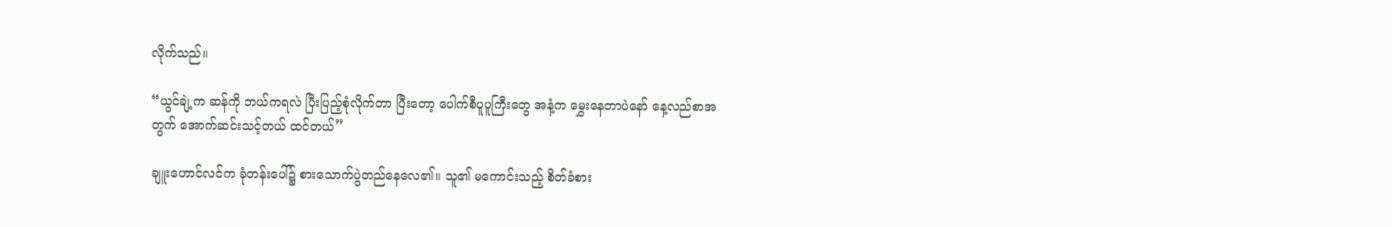လိုက်သည်။

“ယွင်ချဲ့က ဆန်ကို ဘယ်ကရလဲ ပြီးပြည့်စုံလိုက်တာ ပြီးတော့ ပေါက်စီပူပူကြီးတွေ အနံ့က မွှေးနေ‌တာပဲနော် နေ့လည်စာအတွက် အောက်ဆင်းသင့်တယ် ထင်တယ်”

ချူးဟောင်လင်က ခုံတန်းပေါ်၌ စားသောက်ပွဲတည်နေလေ၏။ သူ၏ မကောင်းသည့် စိတ်ခံစား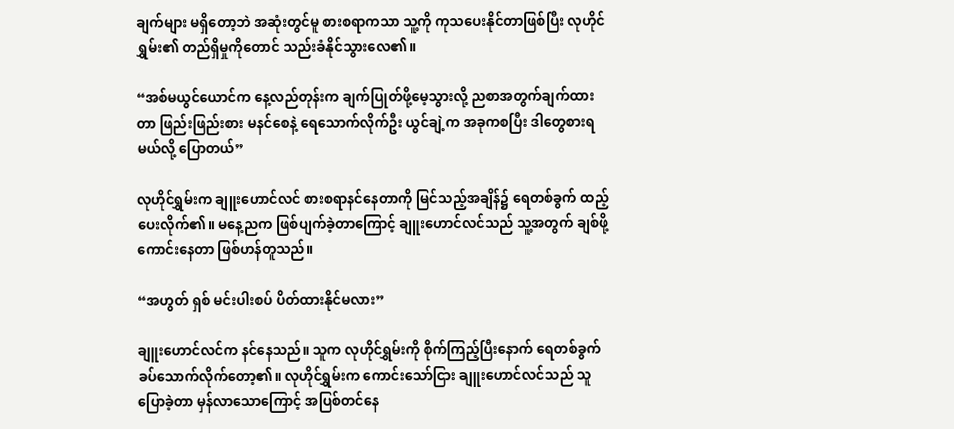ချက်များ မရှိတော့ဘဲ အဆုံးတွင်မူ စားစရာကသာ သူ့ကို ကုသပေးနိုင်တာဖြစ်ပြီး လုဟိုင်ရွှမ်း၏ တည်ရှိမှုကိုတောင် သည်းခံနိုင်သွားလေ၏။

“အစ်မယွင်ယောင်က နေ့လည်တုန်းက ချက်ပြုတ်ဖို့မေ့သွားလို့ ညစာအတွက်ချက်ထားတာ ဖြည်းဖြည်းစား မနင်စေနဲ့ ရေ‌သောက်လိုက်ဦး ယွင်ချဲ့က အခုကစပြီး ဒါတွေစားရမယ်လို့ ပြောတယ်”

လုဟိုင်ရွှမ်းက ချူးဟောင်လင် စားစရာနင်နေတာကို မြင်သည့်အချိန်၌ ရေတစ်ခွက် ထည့်ပေးလိုက်၏။ မနေ့ညက ဖြစ်ပျက်ခဲ့တာကြောင့် ချူးဟောင်လင်သည် သူ့အတွက် ချစ်ဖို့ကောင်းနေတာ ဖြစ်ဟန်တူသည်။

“အဟွတ် ရှစ် မင်းပါးစပ် ပိတ်ထားနိုင်မလား”

ချူးဟောင်လင်က နင်နေသည်။ သူက လုဟိုင်ရွှမ်းကို စိုက်ကြည့်ပြီးနောက် ရေတစ်ခွက် ခပ်သောက်လိုက်တော့၏။ လုဟိုင်ရွှမ်းက ကောင်းသော်ငြား ချူးဟောင်လင်သည် သူပြောခဲ့တာ မှန်လာသောကြောင့် အပြစ်တင်နေ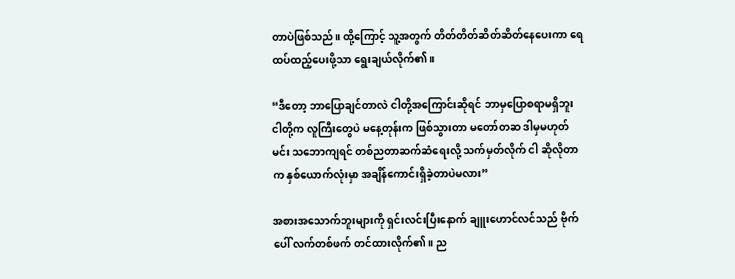တာပဲဖြစ်သည်။ ထို့ကြောင့် သူ့အတွက် တိတ်တိတ်ဆိတ်ဆိတ်နေပေးကာ ရေထပ်ထည့်ပေးဖို့သာ ရွေးချယ်လိုက်၏။

“ဒီတော့ ဘာပြောချင်တာလဲ ငါတို့အကြောင်းဆိုရင် ဘာမှပြောစရာမရှိဘူး ငါတို့က လူကြီးတွေပဲ မနေ့တုန်းက ဖြစ်သွားတာ မတော်တဆ ဒါမှမဟုတ် မင်း သဘောကျရင် တစ်ညတာဆက်ဆံရေးလို့ သက်မှတ်လိုက် ငါ ဆိုလိုတာက နှစ်‌ယောက်လုံးမှာ အချိန်ကောင်းရှိခဲ့တာပဲမလား”

အစားအသောက်ဘူးများကို ရှင်းလင်းပြီးနောက် ချူးဟောင်လင်သည် ဗိုက်ပေါ် လက်တစ်ဖက် တင်ထားလိုက်၏။ ည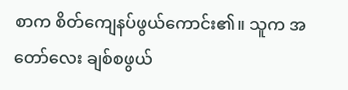စာက စိတ်ကျေနပ်ဖွယ်ကောင်း၏။ သူက အတော်လေး ချစ်စဖွယ်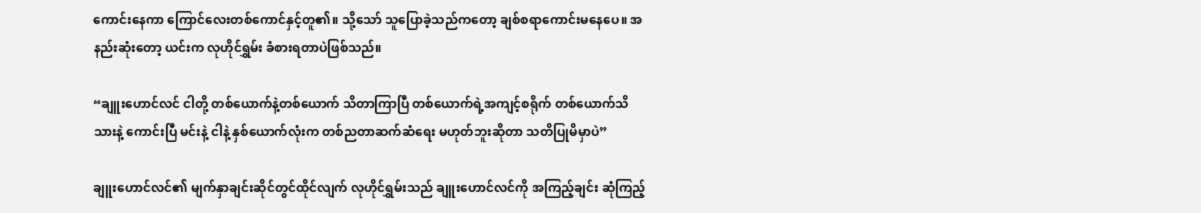ကောင်းနေကာ ကြောင်လေးတစ်ကောင်နှင့်တူ၏။ သို့သော် သူပြောခဲ့သည်ကတော့ ချစ်စရာကောင်းမနေပေ။ အနည်းဆုံးတော့ ယင်းက လုဟိုင်ရွှမ်း ခံစားရတာပဲဖြစ်သည်။

“ချူးဟောင်လင် ငါတို့ တစ်ယောက်နဲ့တစ်ယောက် သိတာကြာပြီ တစ်ယောက်ရဲ့အကျင့်စရိုက် တစ်ယောက်သိသားနဲ့ ကောင်းပြီ မင်းနဲ့ ငါနဲ့ နှစ်ယောက်လုံးက တစ်ညတာဆက်ဆံရေး မဟုတ်ဘူးဆိုတာ သတိပြုမိမှာပဲ”

ချူးဟောင်လင်၏ မျက်နှာချင်းဆိုင်တွင်ထိုင်လျက် လုဟိုင်ရွှမ်းသည် ချူးဟောင်လင်ကို အကြည့်ချင်း ဆုံကြည့်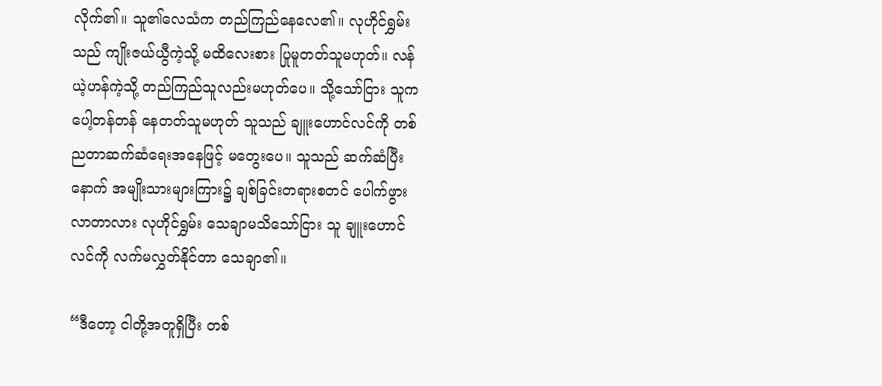လိုက်၏။ သူ၏လေသံက တည်ကြည်နေလေ၏။ လုဟိုင်ရွှမ်းသည် ကျိုးဇယ်ယွီကဲ့သို့ မထိလေးစား ပြုမူတတ်သူမဟုတ်။ လန်ယဲ့ဟန်ကဲ့သို့ တည်ကြည်သူလည်းမဟုတ်ပေ။ သို့သော်ငြား သူက ပေါ့တန်တန် နေတတ်သူမဟုတ် သူသည် ချူး‌ဟောင်လင်ကို တစ်ညတာဆက်ဆံရေးအနေဖြင့် မတွေးပေ။ သူသည် ဆက်ဆံပြီးနောက် အမျိုးသားများကြား၌ ချစ်ခြင်းတရားစတင် ပေါက်ဖွားလာတာလား လုဟိုင်ရွှမ်း သေချာမသိသော်ငြား သူ ချူးဟောင်လင်ကို လက်မလွှတ်နိုင်တာ သေချာ၏။

“ဒီတော့ ငါတို့အတူရှိပြီး တစ်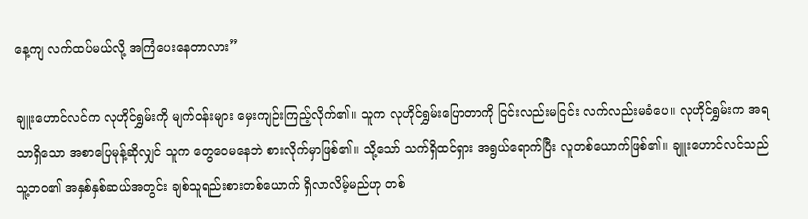နေ့ကျ လက်ထပ်မယ်လို့ အကြံပေးနေတာလား”

ချူးဟောင်လင်က လုဟိုင်ရွှမ်းကို မျက်ဝန်းများ မှေးကျဉ်းကြည့်လိုက်၏။ သူက လုဟိုင်ရွှမ်းပြောတာကို ငြင်းလည်းမငြင်း လက်လည်းမခံပေ။ လုဟိုင်ရွှမ်းက အရသာရှိသော အစာပြေမုန့်ဆိုလျှင် သူက တွေဝေမနေဘဲ စားလိုက်မှာဖြစ်၏။ သို့သော် သက်ရှိထင်ရှား အရွယ်ရောက်ပြီး လူတစ်ယောက်ဖြစ်၏။ ချူးဟောင်လင်သည် သူ့ဘဝ၏ အနှစ်နှစ်ဆယ်အတွင်း ချစ်သူရည်းစားတစ်ယောက် ရှိလာလိမ့်မည်ဟု တစ်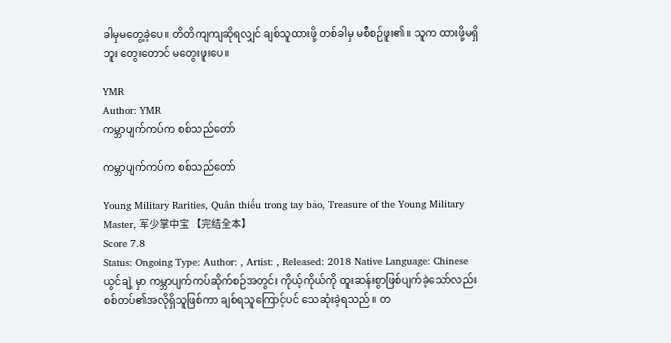ခါမှမတွေ့ခဲ့ပေ။ တိတိကျကျဆိုရလျှင် ချစ်သူထားဖို့ တစ်ခါမှ မစီစဉ်ဖူး၏။ သူက ထားဖို့မရှိဘူး တွေးတောင် မတွေးဖူးပေ။

YMR
Author: YMR
ကမ္ဘာပျက်ကပ်က စစ်သည်တော်

ကမ္ဘာပျက်ကပ်က စစ်သည်တော်

Young Military Rarities, Quân thiếu trong tay bảo, Treasure of the Young Military Master, 军少掌中宝 【完结全本】
Score 7.8
Status: Ongoing Type: Author: , Artist: , Released: 2018 Native Language: Chinese
ယွင်ချဲ့ မှာ ကမ္ဘာပျက်ကပ်ဆိုက်စဉ်အတွင်း ကိုယ့်ကိုယ်ကို ထူးဆန်းစွာဖြစ်ပျက်ခဲ့သော်လည်း စစ်တပ်၏အလိုရှိသူဖြစ်ကာ ချစ်ရသူကြောင့်ပင် သေဆုံးခဲ့ရသည်။ တ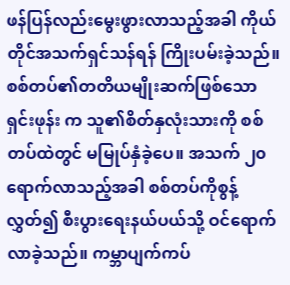ဖန်ပြန်လည်းမွေးဖွားလာသည့်အခါ ကိုယ်တိုင်အသက်ရှင်သန်ရန် ကြိုးပမ်းခဲ့သည်။စစ်တပ်၏တတိယမျိုးဆက်ဖြစ်သော ရှင်းဖုန်း က သူ၏စိတ်နှလုံးသားကို စစ်တပ်ထဲတွင် မမြုပ်နှံခဲ့ပေ။ အသက် ၂၀ရောက်လာသည့်အခါ စစ်တပ်ကိုစွန့်လွှတ်၍ စီးပွားရေးနယ်ပယ်သို့ ဝင်ရောက်လာခဲ့သည်။ ကမ္ဘာပျက်ကပ်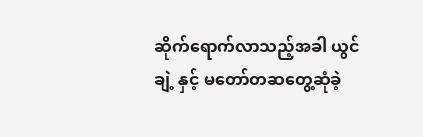ဆိုက်ရောက်လာသည့်အခါ ယွင်ချဲ့ နှင့် မတော်တဆတွေ့ဆုံခဲ့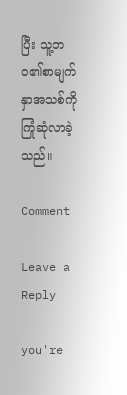ပြီး သူ့ဘဝ၏စာမျက်နှာအသစ်ကို ကြုံဆုံလာခဲ့သည်။

Comment

Leave a Reply

you're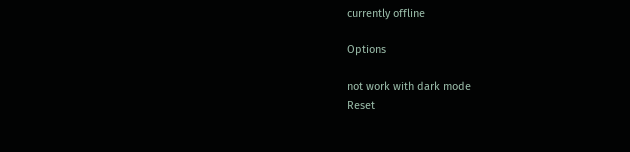currently offline

Options

not work with dark mode
Reset